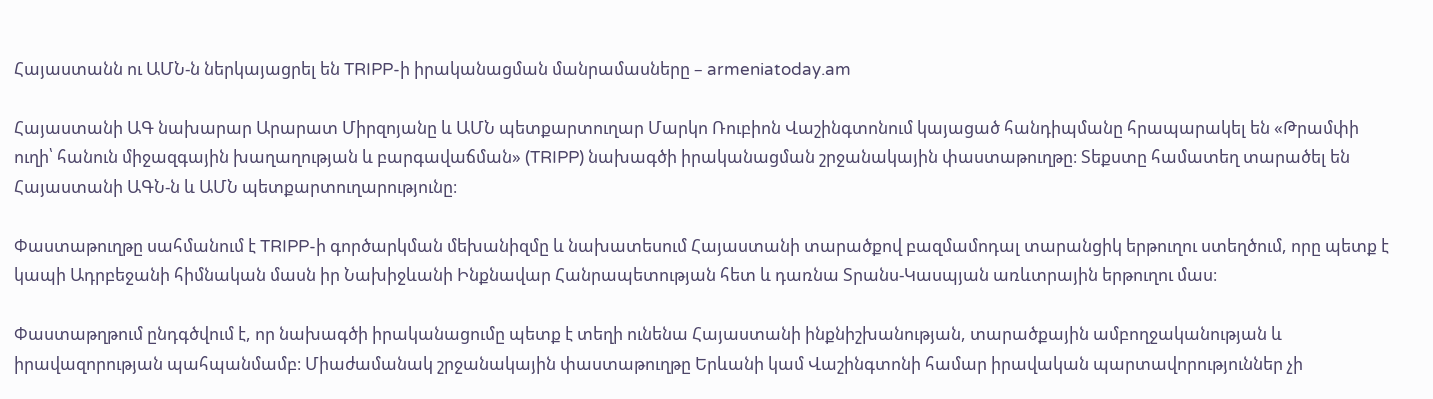Հայաստանն ու ԱՄՆ-ն ներկայացրել են TRIPP-ի իրականացման մանրամասները – armeniatoday.am

Հայաստանի ԱԳ նախարար Արարատ Միրզոյանը և ԱՄՆ պետքարտուղար Մարկո Ռուբիոն Վաշինգտոնում կայացած հանդիպմանը հրապարակել են «Թրամփի ուղի՝ հանուն միջազգային խաղաղության և բարգավաճման» (TRIPP) նախագծի իրականացման շրջանակային փաստաթուղթը։ Տեքստը համատեղ տարածել են Հայաստանի ԱԳՆ-ն և ԱՄՆ պետքարտուղարությունը։

Փաստաթուղթը սահմանում է TRIPP-ի գործարկման մեխանիզմը և նախատեսում Հայաստանի տարածքով բազմամոդալ տարանցիկ երթուղու ստեղծում, որը պետք է կապի Ադրբեջանի հիմնական մասն իր Նախիջևանի Ինքնավար Հանրապետության հետ և դառնա Տրանս-Կասպյան առևտրային երթուղու մաս։

Փաստաթղթում ընդգծվում է, որ նախագծի իրականացումը պետք է տեղի ունենա Հայաստանի ինքնիշխանության, տարածքային ամբողջականության և իրավազորության պահպանմամբ։ Միաժամանակ շրջանակային փաստաթուղթը Երևանի կամ Վաշինգտոնի համար իրավական պարտավորություններ չի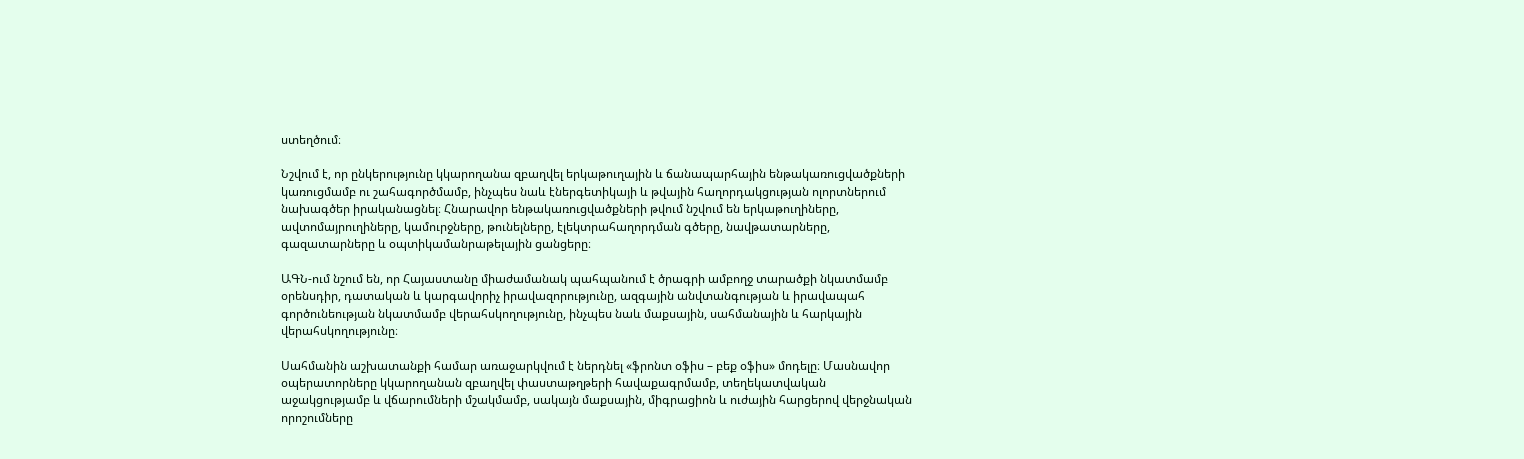ստեղծում։

Նշվում է, որ ընկերությունը կկարողանա զբաղվել երկաթուղային և ճանապարհային ենթակառուցվածքների կառուցմամբ ու շահագործմամբ, ինչպես նաև էներգետիկայի և թվային հաղորդակցության ոլորտներում նախագծեր իրականացնել։ Հնարավոր ենթակառուցվածքների թվում նշվում են երկաթուղիները, ավտոմայրուղիները, կամուրջները, թունելները, էլեկտրահաղորդման գծերը, նավթատարները, գազատարները և օպտիկամանրաթելային ցանցերը։

ԱԳՆ-ում նշում են, որ Հայաստանը միաժամանակ պահպանում է ծրագրի ամբողջ տարածքի նկատմամբ օրենսդիր, դատական և կարգավորիչ իրավազորությունը, ազգային անվտանգության և իրավապահ գործունեության նկատմամբ վերահսկողությունը, ինչպես նաև մաքսային, սահմանային և հարկային վերահսկողությունը։

Սահմանին աշխատանքի համար առաջարկվում է ներդնել «ֆրոնտ օֆիս – բեք օֆիս» մոդելը։ Մասնավոր օպերատորները կկարողանան զբաղվել փաստաթղթերի հավաքագրմամբ, տեղեկատվական աջակցությամբ և վճարումների մշակմամբ, սակայն մաքսային, միգրացիոն և ուժային հարցերով վերջնական որոշումները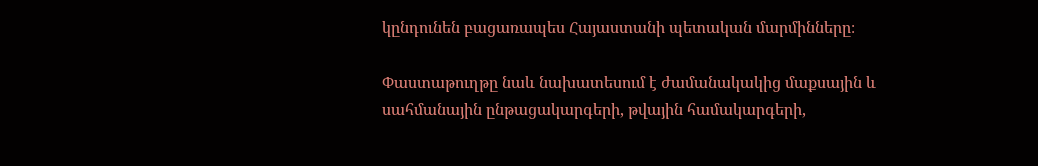կընդունեն բացառապես Հայաստանի պետական մարմինները։

Փաստաթուղթը նաև նախատեսում է ժամանակակից մաքսային և սահմանային ընթացակարգերի, թվային համակարգերի,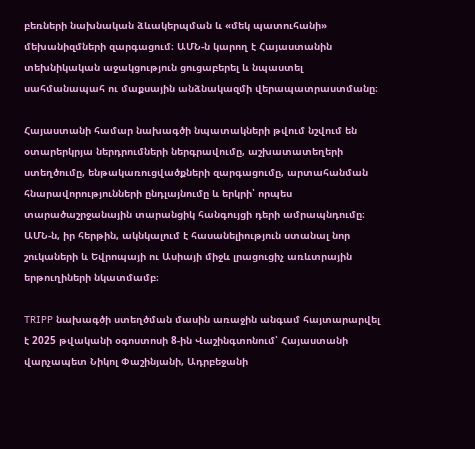բեռների նախնական ձևակերպման և «մեկ պատուհանի» մեխանիզմների զարգացում։ ԱՄՆ-ն կարող է Հայաստանին տեխնիկական աջակցություն ցուցաբերել և նպաստել սահմանապահ ու մաքսային անձնակազմի վերապատրաստմանը։

Հայաստանի համար նախագծի նպատակների թվում նշվում են օտարերկրյա ներդրումների ներգրավումը, աշխատատեղերի ստեղծումը, ենթակառուցվածքների զարգացումը, արտահանման հնարավորությունների ընդլայնումը և երկրի՝ որպես տարածաշրջանային տարանցիկ հանգույցի դերի ամրապնդումը։ ԱՄՆ-ն, իր հերթին, ակնկալում է հասանելիություն ստանալ նոր շուկաների և Եվրոպայի ու Ասիայի միջև լրացուցիչ առևտրային երթուղիների նկատմամբ։

TRIPP նախագծի ստեղծման մասին առաջին անգամ հայտարարվել է 2025 թվականի օգոստոսի 8-ին Վաշինգտոնում՝ Հայաստանի վարչապետ Նիկոլ Փաշինյանի, Ադրբեջանի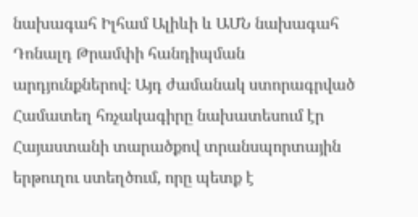նախագահ Իլհամ Ալիևի և ԱՄՆ նախագահ Դոնալդ Թրամփի հանդիպման արդյունքներով։ Այդ ժամանակ ստորագրված Համատեղ հռչակագիրը նախատեսում էր Հայաստանի տարածքով տրանսպորտային երթուղու ստեղծում, որը պետք է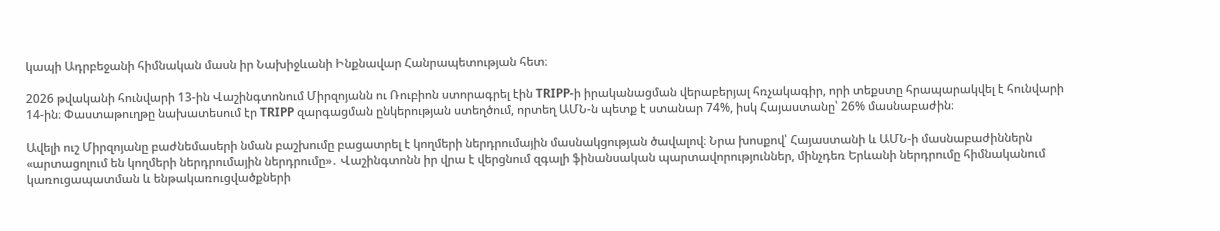կապի Ադրբեջանի հիմնական մասն իր Նախիջևանի Ինքնավար Հանրապետության հետ։

2026 թվականի հունվարի 13-ին Վաշինգտոնում Միրզոյանն ու Ռուբիոն ստորագրել էին TRIPP-ի իրականացման վերաբերյալ հռչակագիր, որի տեքստը հրապարակվել է հունվարի 14-ին։ Փաստաթուղթը նախատեսում էր TRIPP զարգացման ընկերության ստեղծում, որտեղ ԱՄՆ-ն պետք է ստանար 74%, իսկ Հայաստանը՝ 26% մասնաբաժին։

Ավելի ուշ Միրզոյանը բաժնեմասերի նման բաշխումը բացատրել է կողմերի ներդրումային մասնակցության ծավալով։ Նրա խոսքով՝ Հայաստանի և ԱՄՆ-ի մասնաբաժիններն «արտացոլում են կողմերի ներդրումային ներդրումը»․ Վաշինգտոնն իր վրա է վերցնում զգալի ֆինանսական պարտավորություններ, մինչդեռ Երևանի ներդրումը հիմնականում կառուցապատման և ենթակառուցվածքների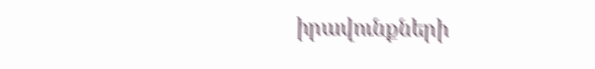իրավունքների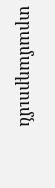տրամադրումն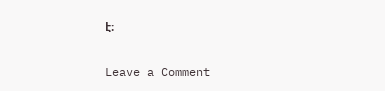է։

Leave a Comment